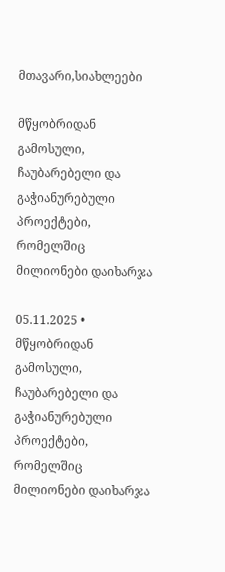მთავარი,სიახლეები

მწყობრიდან გამოსული, ჩაუბარებელი და გაჭიანურებული პროექტები, რომელშიც მილიონები დაიხარჯა

05.11.2025 •
მწყობრიდან გამოსული, ჩაუბარებელი და გაჭიანურებული პროექტები, რომელშიც მილიონები დაიხარჯა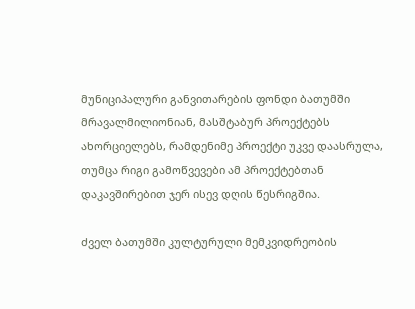მუნიციპალური განვითარების ფონდი ბათუმში მრავალმილიონიან, მასშტაბურ პროექტებს ახორციელებს, რამდენიმე პროექტი უკვე დაასრულა, თუმცა რიგი გამოწვევები ამ პროექტებთან დაკავშირებით ჯერ ისევ დღის წესრიგშია.

ძველ ბათუმში კულტურული მემკვიდრეობის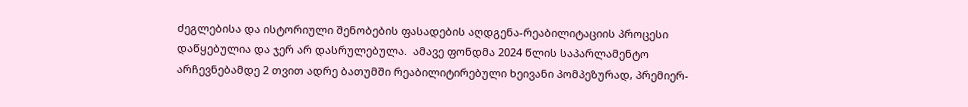ძეგლებისა და ისტორიული შენობების ფასადების აღდგენა-რეაბილიტაციის პროცესი დაწყებულია და ჯერ არ დასრულებულა.  ამავე ფონდმა 2024 წლის საპარლამენტო არჩევნებამდე 2 თვით ადრე ბათუმში რეაბილიტირებული ხეივანი პომპეზურად, პრემიერ-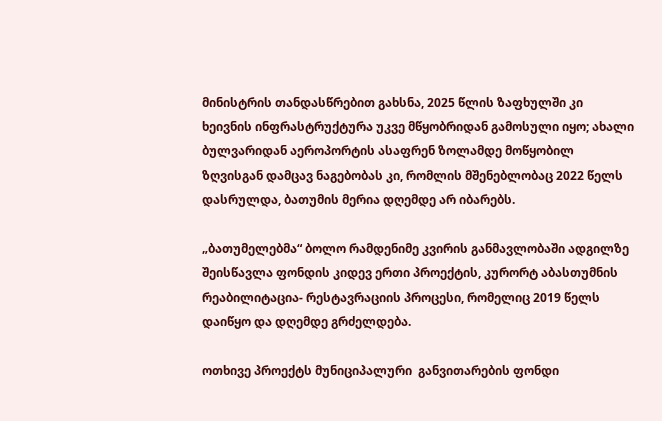მინისტრის თანდასწრებით გახსნა, 2025 წლის ზაფხულში კი ხეივნის ინფრასტრუქტურა უკვე მწყობრიდან გამოსული იყო; ახალი ბულვარიდან აეროპორტის ასაფრენ ზოლამდე მოწყობილ ზღვისგან დამცავ ნაგებობას კი, რომლის მშენებლობაც 2022 წელს დასრულდა, ბათუმის მერია დღემდე არ იბარებს.

„ბათუმელებმა“ ბოლო რამდენიმე კვირის განმავლობაში ადგილზე შეისწავლა ფონდის კიდევ ერთი პროექტის, კურორტ აბასთუმნის რეაბილიტაცია- რესტავრაციის პროცესი, რომელიც 2019 წელს დაიწყო და დღემდე გრძელდება.

ოთხივე პროექტს მუნიციპალური  განვითარების ფონდი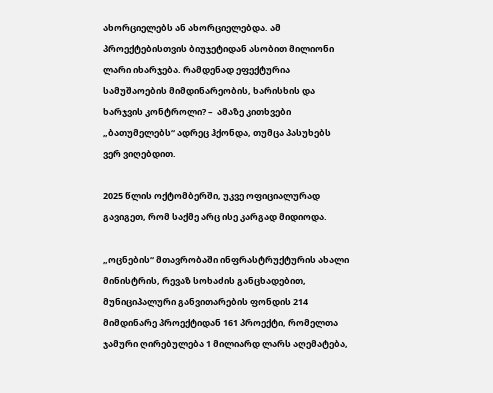ახორციელებს ან ახორციელებდა. ამ პროექტებისთვის ბიუჯეტიდან ასობით მილიონი ლარი იხარჯება. რამდენად ეფექტურია სამუშაოების მიმდინარეობის, ხარისხის და ხარჯვის კონტროლი? –  ამაზე კითხვები „ბათუმელებს“ ადრეც ჰქონდა, თუმცა პასუხებს ვერ ვიღებდით.

2025 წლის ოქტომბერში, უკვე ოფიციალურად გავიგეთ, რომ საქმე არც ისე კარგად მიდიოდა.

„ოცნების“ მთავრობაში ინფრასტრუქტურის ახალი მინისტრის, რევაზ სოხაძის განცხადებით, მუნიციპალური განვითარების ფონდის 214 მიმდინარე პროექტიდან 161 პროექტი, რომელთა ჯამური ღირებულება 1 მილიარდ ლარს აღემატება,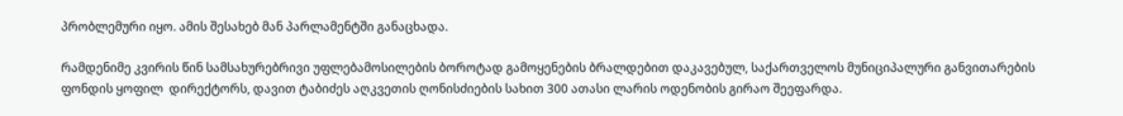პრობლემური იყო. ამის შესახებ მან პარლამენტში განაცხადა.

რამდენიმე კვირის წინ სამსახურებრივი უფლებამოსილების ბოროტად გამოყენების ბრალდებით დაკავებულ, საქართველოს მუნიციპალური განვითარების ფონდის ყოფილ  დირექტორს, დავით ტაბიძეს აღკვეთის ღონისძიების სახით 300 ათასი ლარის ოდენობის გირაო შეეფარდა.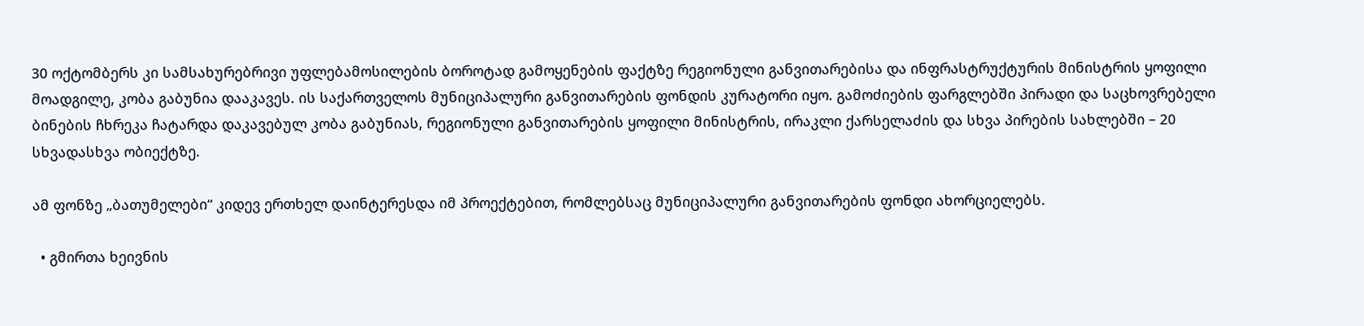30 ოქტომბერს კი სამსახურებრივი უფლებამოსილების ბოროტად გამოყენების ფაქტზე რეგიონული განვითარებისა და ინფრასტრუქტურის მინისტრის ყოფილი მოადგილე, კობა გაბუნია დააკავეს. ის საქართველოს მუნიციპალური განვითარების ფონდის კურატორი იყო. გამოძიების ფარგლებში პირადი და საცხოვრებელი ბინების ჩხრეკა ჩატარდა დაკავებულ კობა გაბუნიას, რეგიონული განვითარების ყოფილი მინისტრის, ირაკლი ქარსელაძის და სხვა პირების სახლებში – 20 სხვადასხვა ობიექტზე.

ამ ფონზე „ბათუმელები“ კიდევ ერთხელ დაინტერესდა იმ პროექტებით, რომლებსაც მუნიციპალური განვითარების ფონდი ახორციელებს.

  • გმირთა ხეივნის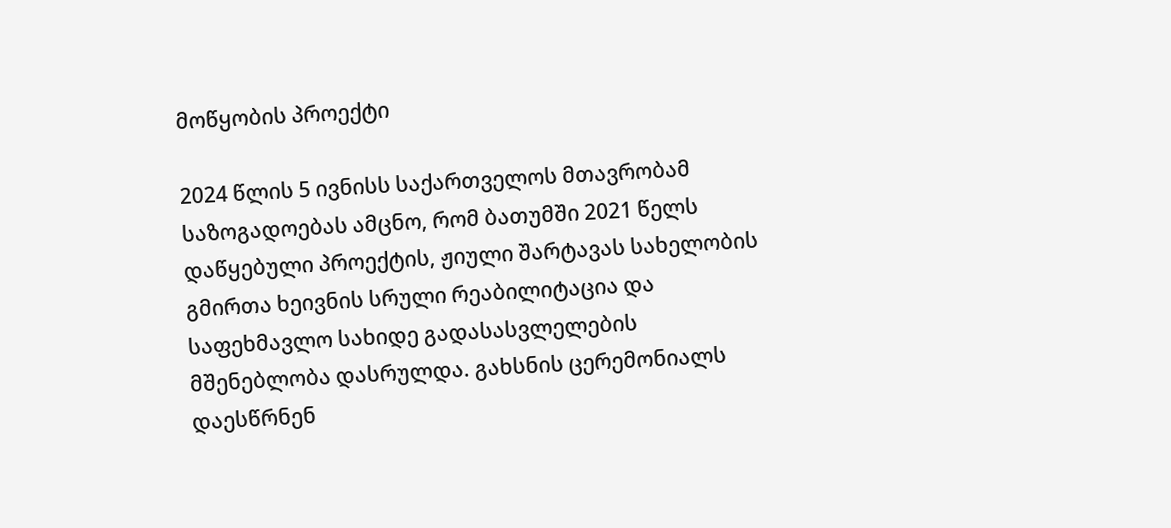მოწყობის პროექტი

2024 წლის 5 ივნისს საქართველოს მთავრობამ საზოგადოებას ამცნო, რომ ბათუმში 2021 წელს დაწყებული პროექტის, ჟიული შარტავას სახელობის გმირთა ხეივნის სრული რეაბილიტაცია და საფეხმავლო სახიდე გადასასვლელების მშენებლობა დასრულდა. გახსნის ცერემონიალს დაესწრნენ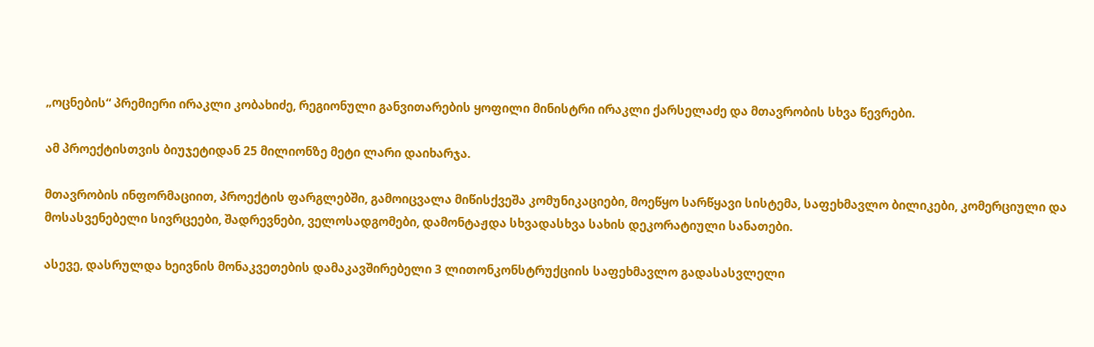„ოცნების“ პრემიერი ირაკლი კობახიძე, რეგიონული განვითარების ყოფილი მინისტრი ირაკლი ქარსელაძე და მთავრობის სხვა წევრები.

ამ პროექტისთვის ბიუჯეტიდან 25 მილიონზე მეტი ლარი დაიხარჯა.

მთავრობის ინფორმაციით, პროექტის ფარგლებში, გამოიცვალა მიწისქვეშა კომუნიკაციები, მოეწყო სარწყავი სისტემა, საფეხმავლო ბილიკები, კომერციული და მოსასვენებელი სივრცეები, შადრევნები, ველოსადგომები, დამონტაჟდა სხვადასხვა სახის დეკორატიული სანათები.

ასევე, დასრულდა ხეივნის მონაკვეთების დამაკავშირებელი 3 ლითონკონსტრუქციის საფეხმავლო გადასასვლელი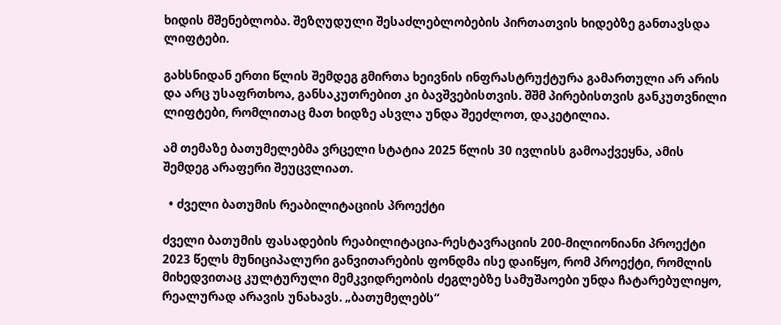ხიდის მშენებლობა. შეზღუდული შესაძლებლობების პირთათვის ხიდებზე განთავსდა ლიფტები.

გახსნიდან ერთი წლის შემდეგ გმირთა ხეივნის ინფრასტრუქტურა გამართული არ არის და არც უსაფრთხოა, განსაკუთრებით კი ბავშვებისთვის. შშმ პირებისთვის განკუთვნილი ლიფტები, რომლითაც მათ ხიდზე ასვლა უნდა შეეძლოთ, დაკეტილია.

ამ თემაზე ბათუმელებმა ვრცელი სტატია 2025 წლის 30 ივლისს გამოაქვეყნა, ამის შემდეგ არაფერი შეუცვლიათ.

  • ძველი ბათუმის რეაბილიტაციის პროექტი

ძველი ბათუმის ფასადების რეაბილიტაცია-რესტავრაციის 200-მილიონიანი პროექტი 2023 წელს მუნიციპალური განვითარების ფონდმა ისე დაიწყო, რომ პროექტი, რომლის მიხედვითაც კულტურული მემკვიდრეობის ძეგლებზე სამუშაოები უნდა ჩატარებულიყო, რეალურად არავის უნახავს. „ბათუმელებს“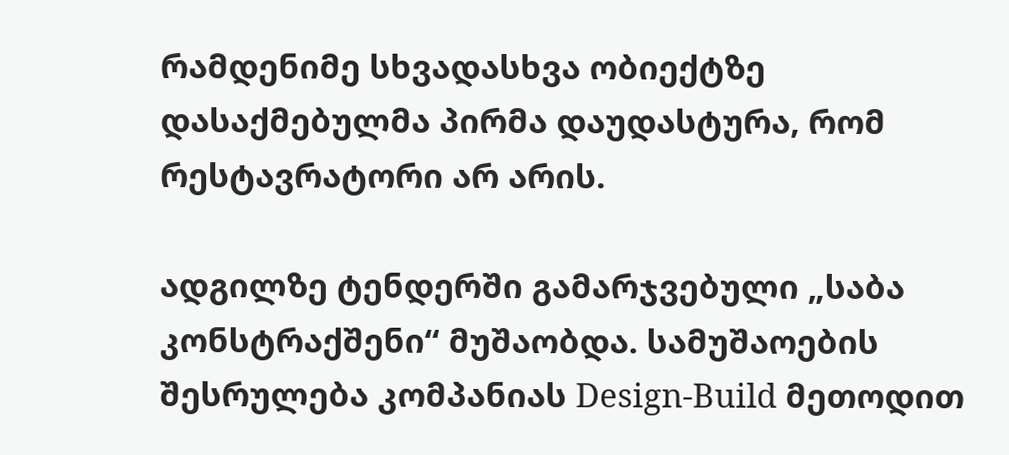რამდენიმე სხვადასხვა ობიექტზე დასაქმებულმა პირმა დაუდასტურა, რომ რესტავრატორი არ არის.

ადგილზე ტენდერში გამარჯვებული „საბა კონსტრაქშენი“ მუშაობდა. სამუშაოების შესრულება კომპანიას Design-Build მეთოდით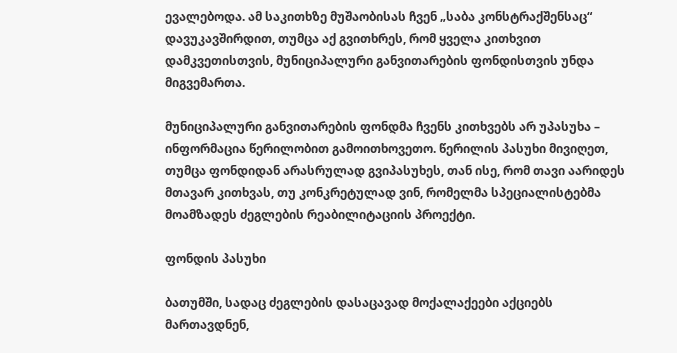ევალებოდა. ამ საკითხზე მუშაობისას ჩვენ „საბა კონსტრაქშენსაც“ დავუკავშირდით, თუმცა აქ გვითხრეს, რომ ყველა კითხვით დამკვეთისთვის, მუნიციპალური განვითარების ფონდისთვის უნდა მიგვემართა.

მუნიციპალური განვითარების ფონდმა ჩვენს კითხვებს არ უპასუხა – ინფორმაცია წერილობით გამოითხოვეთო. წერილის პასუხი მივიღეთ, თუმცა ფონდიდან არასრულად გვიპასუხეს, თან ისე, რომ თავი აარიდეს მთავარ კითხვას, თუ კონკრეტულად ვინ, რომელმა სპეციალისტებმა მოამზადეს ძეგლების რეაბილიტაციის პროექტი.

ფონდის პასუხი

ბათუმში, სადაც ძეგლების დასაცავად მოქალაქეები აქციებს მართავდნენ,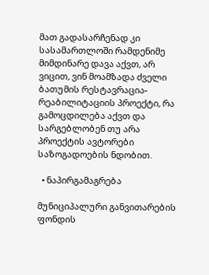მათ გადასარჩენად კი სასამართლოში რამდენიმე მიმდინარე დავა აქვთ, არ ვიცით, ვინ მოამზადა ძველი ბათუმის რესტავრაცია-რეაბილიტაციის პროექტი, რა გამოცდილება აქვთ და სარგებლობენ თუ არა პროექტის ავტორები საზოგადოების ნდობით.

  • ნაპირგამაგრება

მუნიციპალური განვითარების ფონდის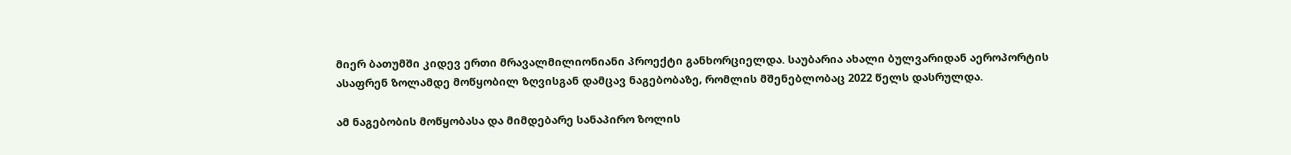მიერ ბათუმში კიდევ ერთი მრავალმილიონიანი პროექტი განხორციელდა. საუბარია ახალი ბულვარიდან აეროპორტის ასაფრენ ზოლამდე მოწყობილ ზღვისგან დამცავ ნაგებობაზე, რომლის მშენებლობაც 2022 წელს დასრულდა.

ამ ნაგებობის მოწყობასა და მიმდებარე სანაპირო ზოლის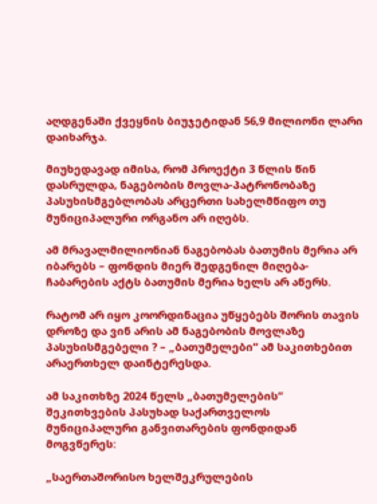აღდგენაში ქვეყნის ბიუჯეტიდან 56,9 მილიონი ლარი დაიხარჯა.

მიუხედავად იმისა, რომ პროექტი 3 წლის წინ დასრულდა, ნაგებობის მოვლა-პატრონობაზე პასუხისმგებლობას არცერთი სახელმწიფო თუ მუნიციპალური ორგანო არ იღებს.

ამ მრავალმილიონიან ნაგებობას ბათუმის მერია არ იბარებს – ფონდის მიერ შედგენილ მიღება-ჩაბარების აქტს ბათუმის მერია ხელს არ აწერს.

რატომ არ იყო კოორდინაცია უწყებებს შორის თავის დროზე და ვინ არის ამ ნაგებობის მოვლაზე პასუხისმგებელი ? – „ბათუმელები“ ამ საკითხებით არაერთხელ დაინტერესდა.

ამ საკითხზე 2024 წელს „ბათუმელების“ შეკითხვების პასუხად საქართველოს მუნიციპალური განვითარების ფონდიდან მოგვწერეს:

„საერთაშორისო ხელშეკრულების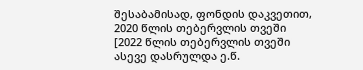შესაბამისად, ფონდის დაკვეთით, 2020 წლის თებერვლის თვეში [2022 წლის თებერვლის თვეში ასევე დასრულდა ე.წ.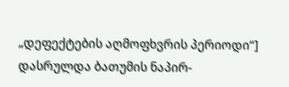„დეფექტების აღმოფხვრის პერიოდი“] დასრულდა ბათუმის ნაპირ-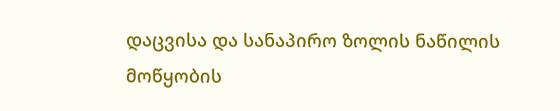დაცვისა და სანაპირო ზოლის ნაწილის მოწყობის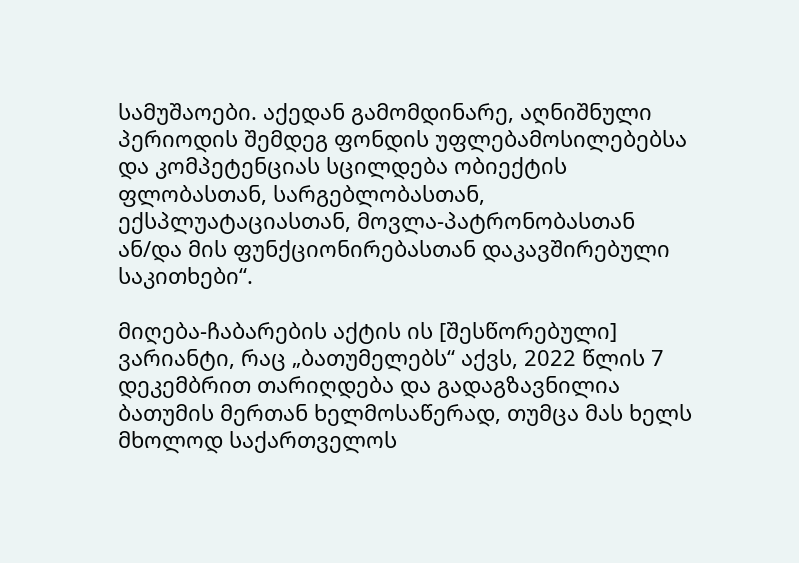სამუშაოები. აქედან გამომდინარე, აღნიშნული პერიოდის შემდეგ ფონდის უფლებამოსილებებსა და კომპეტენციას სცილდება ობიექტის ფლობასთან, სარგებლობასთან, ექსპლუატაციასთან, მოვლა-პატრონობასთან ან/და მის ფუნქციონირებასთან დაკავშირებული საკითხები“.

მიღება-ჩაბარების აქტის ის [შესწორებული] ვარიანტი, რაც „ბათუმელებს“ აქვს, 2022 წლის 7 დეკემბრით თარიღდება და გადაგზავნილია ბათუმის მერთან ხელმოსაწერად, თუმცა მას ხელს მხოლოდ საქართველოს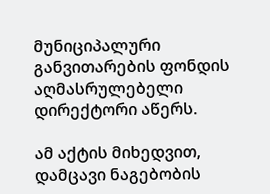მუნიციპალური განვითარების ფონდის აღმასრულებელი დირექტორი აწერს.

ამ აქტის მიხედვით, დამცავი ნაგებობის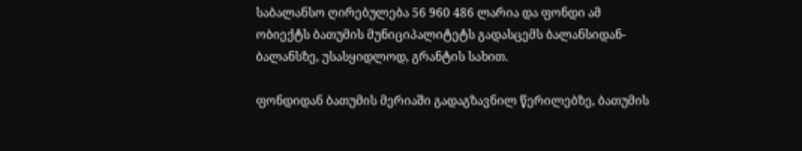საბალანსო ღირებულება 56 960 486 ლარია და ფონდი ამ ობიექტს ბათუმის მუნიციპალიტეტს გადასცემს ბალანსიდან-ბალანსზე, უსასყიდლოდ, გრანტის სახით.

ფონდიდან ბათუმის მერიაში გადაგზავნილ წერილებზე, ბათუმის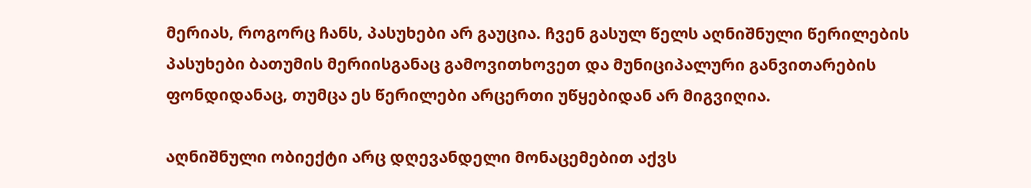მერიას, როგორც ჩანს, პასუხები არ გაუცია. ჩვენ გასულ წელს აღნიშნული წერილების პასუხები ბათუმის მერიისგანაც გამოვითხოვეთ და მუნიციპალური განვითარების ფონდიდანაც, თუმცა ეს წერილები არცერთი უწყებიდან არ მიგვიღია.

აღნიშნული ობიექტი არც დღევანდელი მონაცემებით აქვს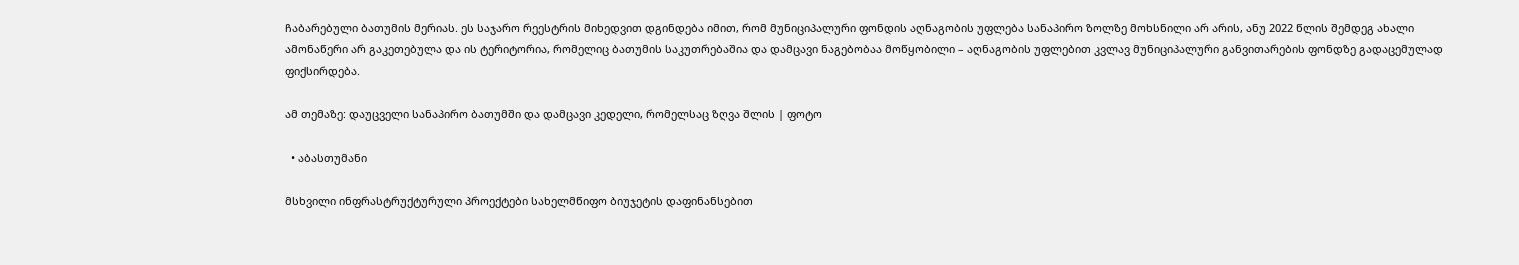ჩაბარებული ბათუმის მერიას. ეს საჯარო რეესტრის მიხედვით დგინდება იმით, რომ მუნიციპალური ფონდის აღნაგობის უფლება სანაპირო ზოლზე მოხსნილი არ არის, ანუ 2022 წლის შემდეგ ახალი ამონაწერი არ გაკეთებულა და ის ტერიტორია, რომელიც ბათუმის საკუთრებაშია და დამცავი ნაგებობაა მოწყობილი – აღნაგობის უფლებით კვლავ მუნიციპალური განვითარების ფონდზე გადაცემულად ფიქსირდება.

ამ თემაზე: დაუცველი სანაპირო ბათუმში და დამცავი კედელი, რომელსაც ზღვა შლის | ფოტო

  • აბასთუმანი

მსხვილი ინფრასტრუქტურული პროექტები სახელმწიფო ბიუჯეტის დაფინანსებით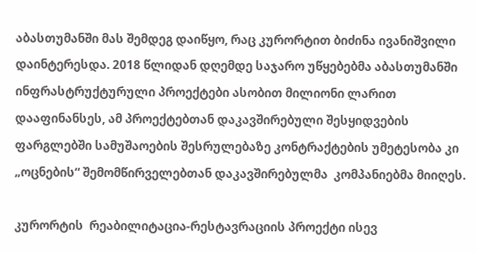აბასთუმანში მას შემდეგ დაიწყო, რაც კურორტით ბიძინა ივანიშვილი დაინტერესდა. 2018 წლიდან დღემდე საჯარო უწყებებმა აბასთუმანში ინფრასტრუქტურული პროექტები ასობით მილიონი ლარით დააფინანსეს, ამ პროექტებთან დაკავშირებული შესყიდვების ფარგლებში სამუშაოების შესრულებაზე კონტრაქტების უმეტესობა კი „ოცნების“ შემომწირველებთან დაკავშირებულმა  კომპანიებმა მიიღეს.

კურორტის  რეაბილიტაცია-რესტავრაციის პროექტი ისევ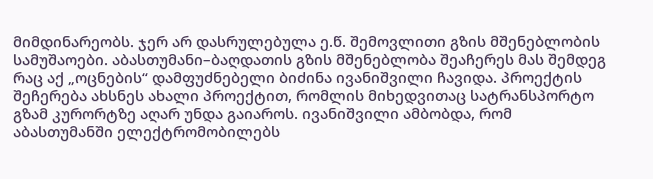მიმდინარეობს. ჯერ არ დასრულებულა ე.წ. შემოვლითი გზის მშენებლობის სამუშაოები. აბასთუმანი–ბაღდათის გზის მშენებლობა შეაჩერეს მას შემდეგ რაც აქ „ოცნების“ დამფუძნებელი ბიძინა ივანიშვილი ჩავიდა. პროექტის შეჩერება ახსნეს ახალი პროექტით, რომლის მიხედვითაც სატრანსპორტო გზამ კურორტზე აღარ უნდა გაიაროს. ივანიშვილი ამბობდა, რომ აბასთუმანში ელექტრომობილებს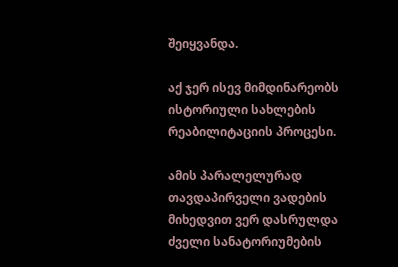შეიყვანდა.

აქ ჯერ ისევ მიმდინარეობს ისტორიული სახლების რეაბილიტაციის პროცესი.

ამის პარალელურად თავდაპირველი ვადების მიხედვით ვერ დასრულდა ძველი სანატორიუმების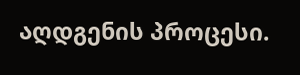აღდგენის პროცესი.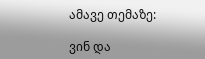ამავე თემაზე:

ვინ და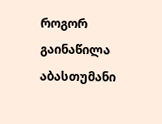როგორ გაინაწილა აბასთუმანი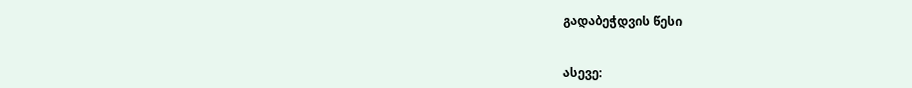გადაბეჭდვის წესი


ასევე: